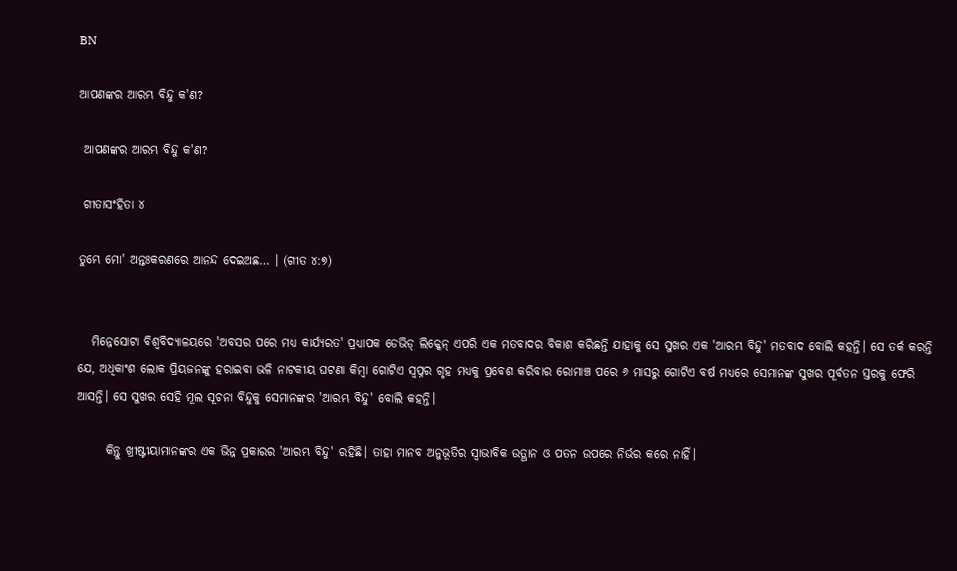BN

ଆପଣଙ୍କର ଆରମ୍ଭ ବିନ୍ଦୁ କ'ଣ?

 ଆପଣଙ୍କର ଆରମ୍ଭ ବିନ୍ଦୁ କ'ଣ?

 ଗୀତାସଂହିତା ୪

ତୁମ୍ଭେ ମୋ' ଅନ୍ତଃକରଣରେ ଆନନ୍ଦ ଦେଇଅଛ… । (ଗୀତ ୪:୭)


   ମିନ୍ନେସୋଟା ବିଶ୍ଵବିଦ୍ୟାଳୟରେ 'ଅବସର ପରେ ମଧ୍ଯ କାର୍ଯ୍ୟରତ' ପ୍ରଧ୍ୟାପକ ଡେଭିଡ୍ ଲିକ୍କେନ୍ ଏପରି ଏକ ମତବାଦର ବିକାଶ କରିଛନ୍ତି ଯାହାକୁ ସେ ସୁଖର ଏକ 'ଆରମ୍ଭ ବିନ୍ଦୁ' ମତବାଦ ବୋଲି କହନ୍ତି। ସେ ତର୍କ କରନ୍ତି ଯେ, ଅଧିକାଂଶ ଲୋକ ପ୍ରିୟଜନଙ୍କୁ ହରାଇବା ଭଳି ନାଟକୀୟ ଘଟଣା କିମ୍ୱା ଗୋଟିଏ ସ୍ବପ୍ନର ଗୃହ ମଧ୍ୟକୁ ପ୍ରବେଶ କରିବାର ରୋମାଞ୍ଚ ପରେ ୬ ମାସରୁ ଗୋଟିଏ ବର୍ଷ ମଧ୍ୟରେ ସେମାନଙ୍କ ସୁଖର ପୂର୍ବତନ ସ୍ତରକୁ ଫେରି ଆସନ୍ତି। ସେ ସୁଖର ସେହି ମୂଲ ସୂଚନା ବିନ୍ଦୁକୁ ସେମାନଙ୍କର 'ଆରମ୍ଭ ବିନ୍ଦୁ' ବୋଲି କହନ୍ତି।

      କିନ୍ତୁ ଖ୍ରୀଷ୍ଟୀୟାମାନଙ୍କର ଏକ ଭିନ୍ନ ପ୍ରକାରର 'ଆରମ୍ଭ ବିନ୍ଦୁ' ରହିଛି। ତାହା ମାନବ ଅନୁଭୂତିର ସ୍ଵାଭାବିକ ଉତ୍ଥାନ ଓ ପତନ ଉପରେ ନିର୍ଭର କରେ ନାହିଁ।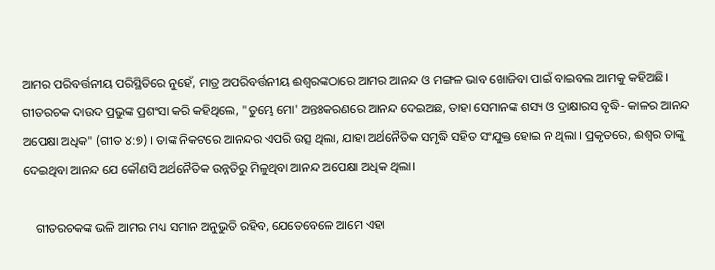ଆମର ପରିବର୍ତ୍ତନୀୟ ପରିସ୍ଥିତିରେ ନୁହେଁ, ମାତ୍ର ଅପରିବର୍ତ୍ତନୀୟ ଈଶ୍ଵରଙ୍କଠାରେ ଆମର ଆନନ୍ଦ ଓ ମଙ୍ଗଳ ଭାବ ଖୋଜିବା ପାଇଁ ବାଇବଲ ଆମକୁ କହିଅଛି। ଗୀତରଚକ ଦାଉଦ ପ୍ରଭୁଙ୍କ ପ୍ରଶଂସା କରି କହିଥିଲେ, "ତୁମ୍ଭେ ମୋ' ଅନ୍ତଃକରଣରେ ଆନନ୍ଦ ଦେଇଅଛ, ତାହା ସେମାନଙ୍କ ଶସ୍ୟ ଓ ଦ୍ରାକ୍ଷାରସ ବୃଦ୍ଧି- କାଳର ଆନନ୍ଦ ଅପେକ୍ଷା ଅଧିକ" (ଗୀତ ୪:୭) । ତାଙ୍କ ନିକଟରେ ଆନନ୍ଦର ଏପରି ଉତ୍ସ ଥିଲା, ଯାହା ଅର୍ଥନୈତିକ ସମୃଦ୍ଧି ସହିତ ସଂଯୁକ୍ତ ହୋଇ ନ ଥିଲା । ପ୍ରକୃତରେ, ଈଶ୍ଵର ତାଙ୍କୁ ଦେଇଥିବା ଆନନ୍ଦ ଯେ କୌଣସି ଅର୍ଥନୈତିକ ଉନ୍ନତିରୁ ମିଳୁଥିବା ଆନନ୍ଦ ଅପେକ୍ଷା ଅଧିକ ଥିଲା।

    ଗୀତରଚକଙ୍କ ଭଳି ଆମର ମଧ୍ୟ ସମାନ ଅନୁଭୁତି ରହିବ, ଯେତେବେଳେ ଆମେ ଏହା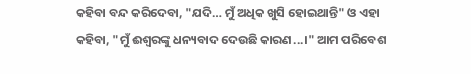କହିବା ବନ୍ଦ କରିଦେବା, "ଯଦି… ମୁଁ ଅଧିକ ଖୁସି ହୋଇଥାନ୍ତି" ଓ ଏହା କହିବା, "ମୁଁ ଈଶ୍ଵରଙ୍କୁ ଧନ୍ୟବାଦ ଦେଉଛି କାରଣ...।" ଆମ ପରିବେଶ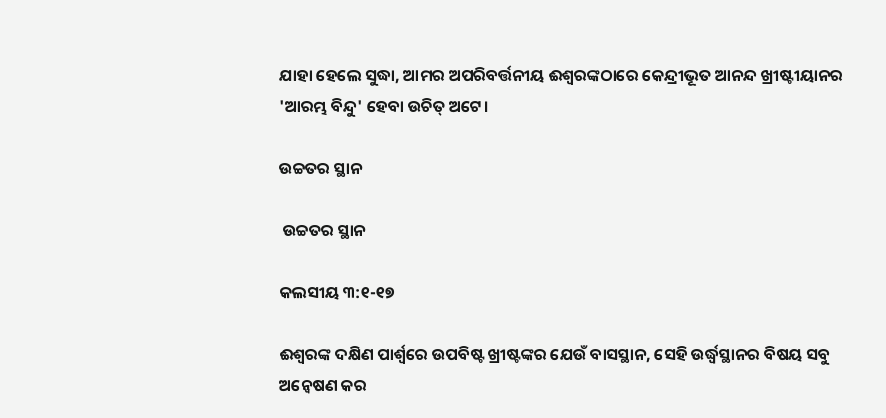ଯାହା ହେଲେ ସୁଦ୍ଧା, ଆମର ଅପରିବର୍ତ୍ତନୀୟ ଈଶ୍ଵରଙ୍କଠାରେ କେନ୍ଦ୍ରୀଭୂତ ଆନନ୍ଦ ଖ୍ରୀଷ୍ଟୀୟାନର 'ଆରମ୍ଭ ବିନ୍ଦୁ' ହେବା ଉଚିତ୍ ଅଟେ।

ଉଚ୍ଚତର ସ୍ଥାନ

 ଉଚ୍ଚତର ସ୍ଥାନ

କଲସୀୟ ୩:୧-୧୭

ଈଶ୍ବରଙ୍କ ଦକ୍ଷିଣ ପାର୍ଶ୍ଵରେ ଉପବିଷ୍ଟ ଖ୍ରୀଷ୍ଟଙ୍କର ଯେଉଁ ବାସସ୍ଥାନ, ସେହି ଉର୍ଦ୍ଧ୍ବସ୍ଥାନର ବିଷୟ ସବୁ ଅନ୍ଵେଷଣ କର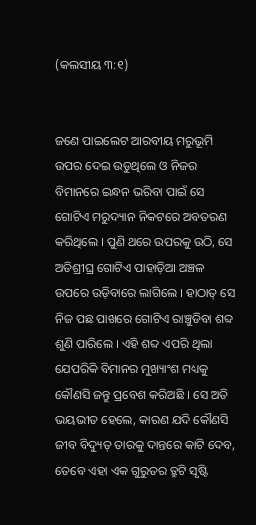(କଲସୀୟ ୩:୧)


ଜଣେ ପାଇଲେଟ ଆରବୀୟ ମରୁଭୂମି ଉପର ଦେଇ ଉଡୁଥିଲେ ଓ ନିଜର ବିମାନରେ ଇନ୍ଧନ ଭରିବା ପାଇଁ ସେ ଗୋଟିଏ ମରୁଦ୍ୟାନ ନିକଟରେ ଅବତରଣ କରିଥିଲେ । ପୁଣି ଥରେ ଉପରକୁ ଉଠି, ସେ ଅତିଶ୍ରୀଘ୍ର ଗୋଟିଏ ପାହାଡ଼ିଆ ଅଞ୍ଚଳ ଉପରେ ଉଡ଼ିବାରେ ଲାଗିଲେ । ହାଠାତ୍ ସେ ନିଜ ପଛ ପାଖରେ ଗୋଟିଏ ରାଞ୍ଚୁଡିବା ଶବ୍ଦ ଶୁଣି ପାରିଲେ । ଏହି ଶବ୍ଦ ଏପରି ଥିଲା ଯେପରିକି ବିମାନର ମୁଖ୍ୟାଂଶ ମଧ୍ୟକୁ କୌଣସି ଜନ୍ତୁ ପ୍ରବେଶ କରିଅଛି । ସେ ଅତି ଭୟଭୀତ ହେଲେ, କାରଣ ଯଦି କୌଣସି ଜୀବ ବିଦ୍ୟୁତ୍ ତାରକୁ ଦାନ୍ତରେ କାଟି ଦେବ, ତେବେ ଏହା ଏକ ଗୁରୁତର ତ୍ରୁଟି ସୃଷ୍ଟି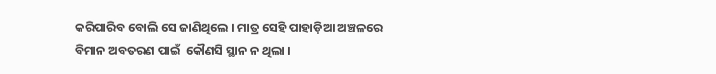କରିପାରିବ ବୋଲି ସେ ଜାଣିଥିଲେ । ମାତ୍ର ସେହି ପାହାଡ଼ିଆ ଅଞ୍ଚଳରେ ବିମାନ ଅବତରଣ ପାଇଁ  କୌଣସି ସ୍ଥାନ ନ ଥିଲା ।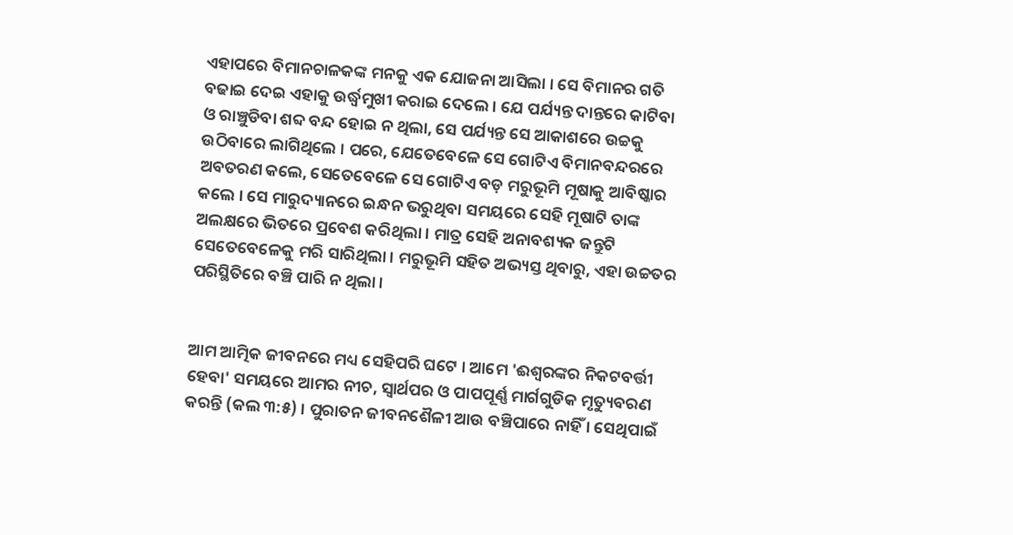ଏହାପରେ ବିମାନଚାଳକଙ୍କ ମନକୁ ଏକ ଯୋଜନା ଆସିଲା । ସେ ବିମାନର ଗତି ବଢାଇ ଦେଇ ଏହାକୁ ଉର୍ଦ୍ଧ୍ବମୁଖୀ କରାଇ ଦେଲେ । ଯେ ପର୍ଯ୍ୟନ୍ତ ଦାନ୍ତରେ କାଟିବା ଓ ରାଞ୍ଚୁଡିବା ଶବ୍ଦ ବନ୍ଦ ହୋଇ ନ ଥିଲା, ସେ ପର୍ଯ୍ୟନ୍ତ ସେ ଆକାଶରେ ଉଚ୍ଚକୁ ଉଠିବାରେ ଲାଗିଥିଲେ । ପରେ, ଯେତେବେଳେ ସେ ଗୋଟିଏ ବିମାନବନ୍ଦରରେ ଅବତରଣ କଲେ, ସେତେବେଳେ ସେ ଗୋଟିଏ ବଡ଼ ମରୁଭୂମି ମୂଷାକୁ ଆବିଷ୍କାର କଲେ । ସେ ମାରୁଦ୍ୟାନରେ ଇନ୍ଧନ ଭରୁଥିବା ସମୟରେ ସେହି ମୂଷାଟି ତାଙ୍କ ଅଲକ୍ଷରେ ଭିତରେ ପ୍ରବେଶ କରିଥିଲା । ମାତ୍ର ସେହି ଅନାବଶ୍ୟକ ଜନ୍ତୁଟି ସେତେବେଳେକୁ ମରି ସାରିଥିଲା । ମରୁଭୂମି ସହିତ ଅଭ୍ୟସ୍ତ ଥିବାରୁ, ଏହା ଉଚ୍ଚତର ପରିସ୍ଥିତିରେ ବଞ୍ଚି ପାରି ନ ଥିଲା ।


ଆମ ଆତ୍ମିକ ଜୀବନରେ ମଧ୍ୟ ସେହିପରି ଘଟେ । ଆମେ 'ଈଶ୍ବରଙ୍କର ନିକଟବର୍ତ୍ତୀ ହେବା' ସମୟରେ ଆମର ନୀଚ, ସ୍ୱାର୍ଥପର ଓ ପାପପୂର୍ଣ୍ଣ ମାର୍ଗଗୁଡିକ ମୃତ୍ୟୁବରଣ କରନ୍ତି (କଲ ୩:୫) । ପୁରାତନ ଜୀବନଶୈଳୀ ଆଉ ବଞ୍ଚିପାରେ ନାହିଁ । ସେଥିପାଇଁ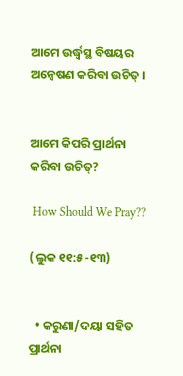ଆମେ ଉର୍ଦ୍ଧ୍ବସ୍ଥ ବିଷୟର ଅନ୍ଵେଷଣ କରିବା ଉଚିତ୍ ।


ଆମେ କିପରି ପ୍ରାର୍ଥନା କରିବା ଉଚିତ୍?

 How Should We Pray??

(ଲୁକ ୧୧:୫-୧୩)


  • କରୁଣା/ଦୟା ସହିତ ପ୍ରାର୍ଥନା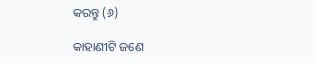କରନ୍ତୁ (୬)

କାହାଣୀଟି ଜଣେ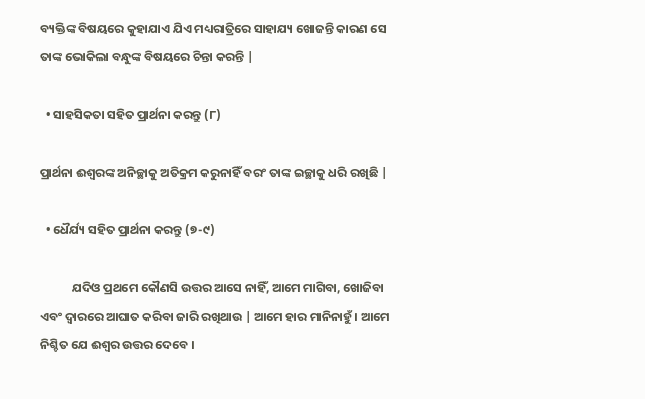ବ୍ୟକ୍ତିଙ୍କ ବିଷୟରେ କୁହାଯାଏ ଯିଏ ମଧ୍ୟରାତ୍ରିରେ ସାହାଯ୍ୟ ଖୋଜନ୍ତି କାରଣ ସେ ତାଙ୍କ ଭୋକିଲା ବନ୍ଧୁଙ୍କ ବିଷୟରେ ଚିନ୍ତା କରନ୍ତି |

  • ସାହସିକତା ସହିତ ପ୍ରାର୍ଥନା କରନ୍ତୁ (୮)

ପ୍ରାର୍ଥନା ଈଶ୍ବରଙ୍କ ଅନିଚ୍ଛାକୁ ଅତିକ୍ରମ କରୁନାହିଁ ବରଂ ତାଙ୍କ ଇଚ୍ଛାକୁ ଧରି ରଖିଛି |

  • ଧୈର୍ଯ୍ୟ ସହିତ ପ୍ରାର୍ଥନା କରନ୍ତୁ (୭-୯)

           ଯଦିଓ ପ୍ରଥମେ କୌଣସି ଉତ୍ତର ଆସେ ନାହିଁ, ଆମେ ମାଗିବା, ଖୋଜିବା ଏବଂ ଦ୍ଵାରରେ ଆଘାତ କରିବା ଜାରି ରଖିଥାଉ | ଆମେ ହାର ମାନିନାହୁଁ । ଆମେ ନିଶ୍ଚିତ ଯେ ଈଶ୍ବର ଉତ୍ତର ଦେବେ ।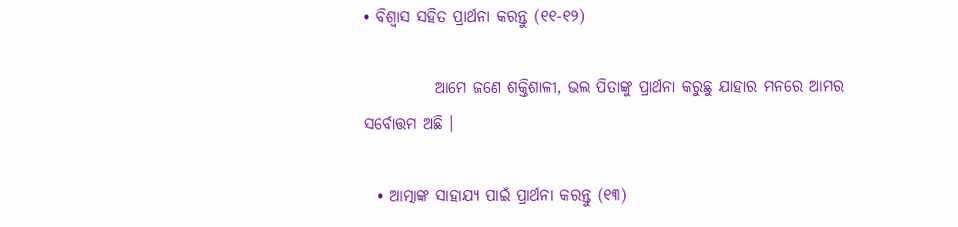• ବିଶ୍ଵାସ ସହିତ ପ୍ରାର୍ଥନା କରନ୍ତୁ (୧୧-୧୨)

           ଆମେ ଜଣେ ଶକ୍ତିଶାଳୀ, ଭଲ ପିତାଙ୍କୁ ପ୍ରାର୍ଥନା କରୁଛୁ ଯାହାର ମନରେ ଆମର ସର୍ବୋତ୍ତମ ଅଛି ।

  • ଆତ୍ମାଙ୍କ ସାହାଯ୍ୟ ପାଇଁ ପ୍ରାର୍ଥନା କରନ୍ତୁ (୧୩)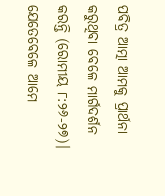ପବିତ୍ର ଆତ୍ମା ଆମକୁ ପ୍ରାର୍ଥନା କରୁଥିବା ବେଳେ ମାର୍ଗଦର୍ଶନ କରନ୍ତି (ରୋମୀୟ ୮:୨୬-୨୭)। ଯେତେବେଳେ ଆମେ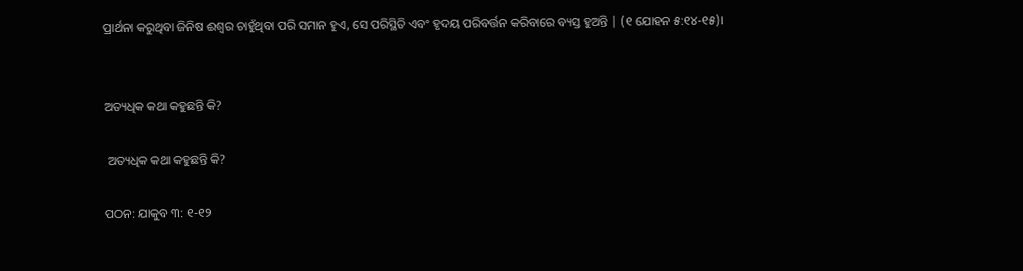ପ୍ରାର୍ଥନା କରୁଥିବା ଜିନିଷ ଈଶ୍ବର ଚାହୁଁଥିବା ପରି ସମାନ ହୁଏ, ସେ ପରିସ୍ଥିତି ଏବଂ ହୃଦୟ ପରିବର୍ତ୍ତନ କରିବାରେ ବ୍ୟସ୍ତ ହୁଅନ୍ତି | (୧ ଯୋହନ ୫:୧୪-୧୫)।


ଅତ୍ୟଧିକ କଥା କହୁଛନ୍ତି କି?

 ଅତ୍ୟଧିକ କଥା କହୁଛନ୍ତି କି?

ପଠନ: ଯାକୁବ ୩: ୧-୧୨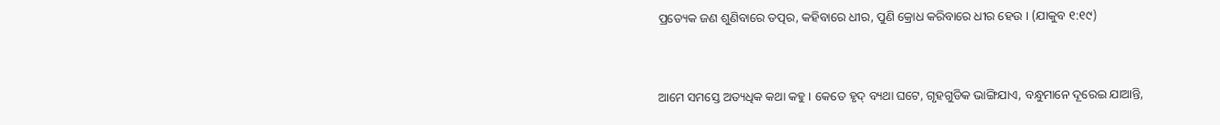ପ୍ରତ୍ୟେକ ଜଣ ଶୁଣିବାରେ ତତ୍ପର, କହିବାରେ ଧୀର, ପୁଣି କ୍ରୋଧ କରିବାରେ ଧୀର ହେଉ । (ଯାକୁବ ୧:୧୯)


ଆମେ ସମସ୍ତେ ଅତ୍ୟଧିକ କଥା କହୁ । କେତେ ହୃଦ୍ ବ୍ୟଥା ଘଟେ, ଗୃହଗୁଡିକ ଭାଙ୍ଗିଯାଏ, ବନ୍ଧୁମାନେ ଦୂରେଇ ଯାଆନ୍ତି,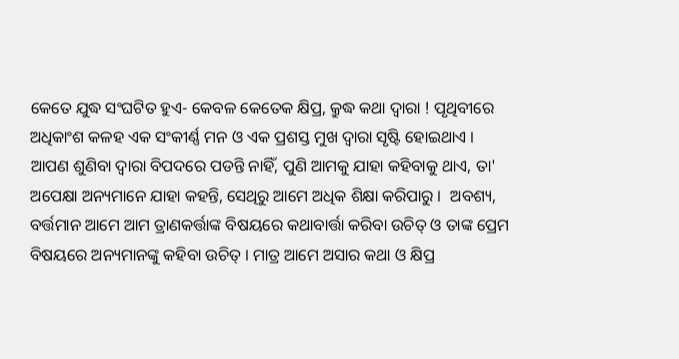କେତେ ଯୁଦ୍ଧ ସଂଘଟିତ ହୁଏ- କେବଳ କେତେକ କ୍ଷିପ୍ର, କ୍ରୁଦ୍ଧ କଥା ଦ୍ଵାରା ! ପୃଥିବୀରେ ଅଧିକାଂଶ କଳହ ଏକ ସଂକୀର୍ଣ୍ଣ ମନ ଓ ଏକ ପ୍ରଶସ୍ତ ମୁଖ ଦ୍ଵାରା ସୃଷ୍ଟି ହୋଇଥାଏ । ଆପଣ ଶୁଣିବା ଦ୍ଵାରା ବିପଦରେ ପଡନ୍ତି ନାହିଁ, ପୁଣି ଆମକୁ ଯାହା କହିବାକୁ ଥାଏ, ତା' ଅପେକ୍ଷା ଅନ୍ୟମାନେ ଯାହା କହନ୍ତି, ସେଥିରୁ ଆମେ ଅଧିକ ଶିକ୍ଷା କରିପାରୁ ।  ଅବଶ୍ୟ, ବର୍ତ୍ତମାନ ଆମେ ଆମ ତ୍ରାଣକର୍ତ୍ତାଙ୍କ ବିଷୟରେ କଥାବାର୍ତ୍ତା କରିବା ଉଚିତ୍ ଓ ତାଙ୍କ ପ୍ରେମ ବିଷୟରେ ଅନ୍ୟମାନଙ୍କୁ କହିବା ଉଚିତ୍ । ମାତ୍ର ଆମେ ଅସାର କଥା ଓ କ୍ଷିପ୍ର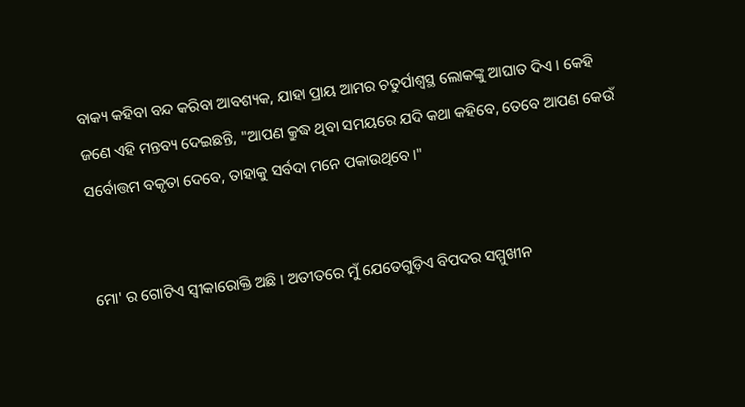ବାକ୍ୟ କହିବା ବନ୍ଦ କରିବା ଆବଶ୍ୟକ, ଯାହା ପ୍ରାୟ ଆମର ଚତୁର୍ପାଶ୍ଵସ୍ଥ ଲୋକଙ୍କୁ ଆଘାତ ଦିଏ । କେହି ଜଣେ ଏହି ମନ୍ତବ୍ୟ ଦେଇଛନ୍ତି, "ଆପଣ କ୍ରୁଦ୍ଧ ଥିବା ସମୟରେ ଯଦି କଥା କହିବେ, ତେବେ ଆପଣ କେଉଁ ସର୍ବୋତ୍ତମ ବକୃତା ଦେବେ, ତାହାକୁ ସର୍ବଦା ମନେ ପକାଉଥିବେ।"


ମୋ' ର ଗୋଟିଏ ସ୍ଵୀକାରୋକ୍ତି ଅଛି । ଅତୀତରେ ମୁଁ ଯେତେଗୁଡ଼ିଏ ବିପଦର ସମ୍ମୁଖୀନ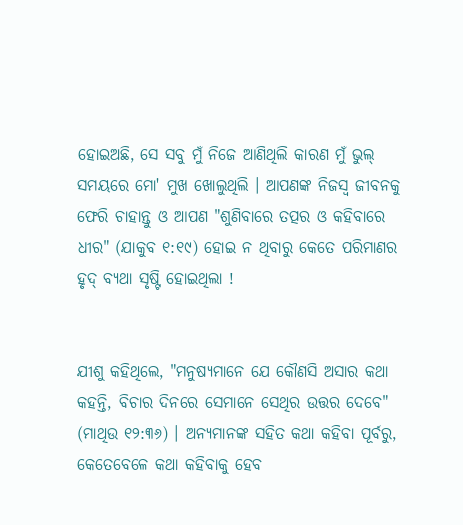ହୋଇଅଛି, ସେ ସବୁ ମୁଁ ନିଜେ ଆଣିଥିଲି କାରଣ ମୁଁ ଭୁଲ୍ ସମୟରେ ମୋ' ମୁଖ ଖୋଲୁଥିଲି । ଆପଣଙ୍କ ନିଜସ୍ୱ ଜୀବନକୁ ଫେରି ଚାହାନ୍ତୁ ଓ ଆପଣ "ଶୁଣିବାରେ ତତ୍ପର ଓ କହିବାରେ ଧୀର" (ଯାକୁବ ୧:୧୯) ହୋଇ ନ ଥିବାରୁ କେତେ ପରିମାଣର ହୃଦ୍ ବ୍ୟଥା ସୃଷ୍ଟି ହୋଇଥିଲା !


ଯୀଶୁ କହିଥିଲେ, "ମନୁଷ୍ୟମାନେ ଯେ କୌଣସି ଅସାର କଥା କହନ୍ତି, ବିଚାର ଦିନରେ ସେମାନେ ସେଥିର ଉତ୍ତର ଦେବେ" (ମାଥିଉ ୧୨:୩୬) । ଅନ୍ୟମାନଙ୍କ ସହିତ କଥା କହିବା ପୂର୍ବରୁ, କେତେବେଳେ କଥା କହିବାକୁ ହେବ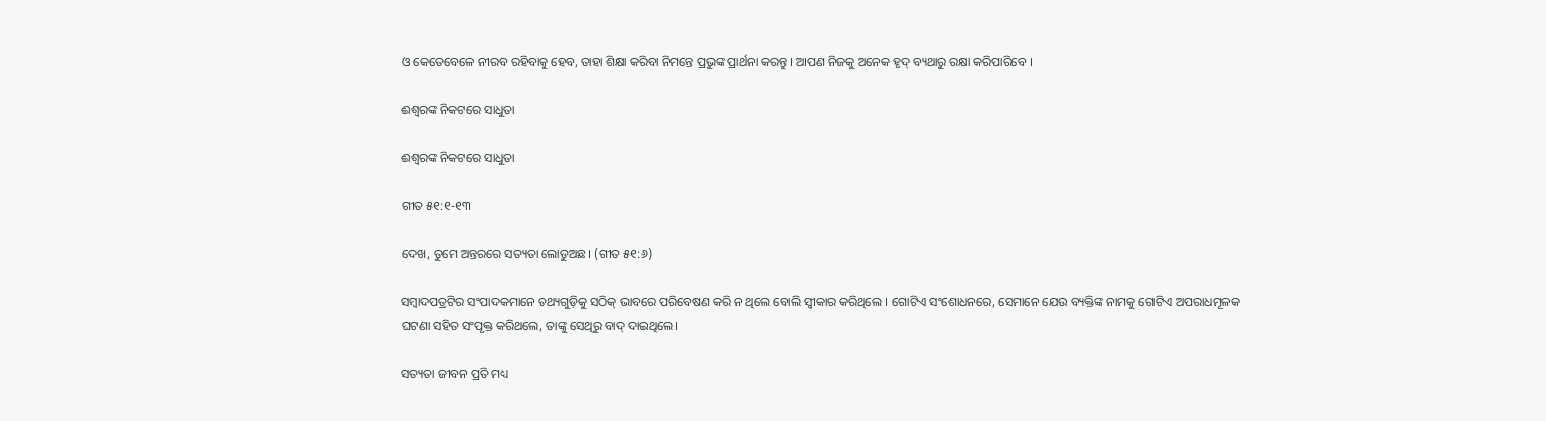ଓ କେତେବେଳେ ନୀରବ ରହିବାକୁ ହେବ, ତାହା ଶିକ୍ଷା କରିବା ନିମନ୍ତେ ପ୍ରଭୁଙ୍କ ପ୍ରାର୍ଥନା କରନ୍ତୁ । ଆପଣ ନିଜକୁ ଅନେକ ହୃଦ୍ ବ୍ୟଥାରୁ ରକ୍ଷା କରିପାରିବେ ।

ଈଶ୍ବରଙ୍କ ନିକଟରେ ସାଧୁତା

ଈଶ୍ବରଙ୍କ ନିକଟରେ ସାଧୁତା

ଗୀତ ୫୧:୧-୧୩

ଦେଖ, ତୁମେ ଅନ୍ତରରେ ସତ୍ୟତା ଲୋଡୁଅଛ। (ଗୀତ ୫୧:୬)

ସମ୍ବାଦପତ୍ରଟିର ସଂପାଦକମାନେ ତଥ୍ୟଗୁଡ଼ିକୁ ସଠିକ୍ ଭାବରେ ପରିବେଷଣ କରି ନ ଥିଲେ ବୋଲି ସ୍ଵୀକାର କରିଥିଲେ । ଗୋଟିଏ ସଂଶୋଧନରେ, ସେମାନେ ଯେଉ ବ୍ୟକ୍ତିଙ୍କ ନାମକୁ ଗୋଟିଏ ଅପରାଧମୂଳକ ଘଟଣା ସହିତ ସଂପୃକ୍ତ କରିଥଲେ, ତାଙ୍କୁ ସେଥିରୁ ବାଦ୍ ଦାଇଥିଲେ।

ସତ୍ୟତା ଜୀବନ ପ୍ରତି ମଧ୍ୟ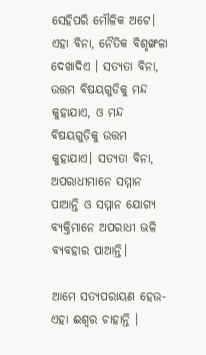ସେହିପରି ମୌଳିକ ଅଟେ। ଏହା ବିନା, ନୈତିକ ବିଶୃଙ୍ଖଳା ଦେଖାଦିଏ । ସତ୍ୟତା ବିନା, ଉତ୍ତମ ବିଷୟଗୁଡିକୁ ମନ୍ଦ କୁହାଯାଏ, ଓ ମନ୍ଦ ବିଷୟଗୁଡ଼ିକୁ ଉତ୍ତମ କୁହାଯାଏ। ସତ୍ୟତା ବିନା, ଅପରାଧୀମାନେ ସମ୍ମାନ ପାଆନ୍ତି ଓ ସମ୍ମାନ ଯୋଗ୍ୟ ବ୍ୟକ୍ତିମାନେ ଅପରାଧୀ ଭଳି ବ୍ୟବହାର ପାଆନ୍ତି।

ଆମେ ସତ୍ୟପରାୟଣ ହେଉ- ଏହା ଈଶ୍ଵର ଚାହାନ୍ତି ।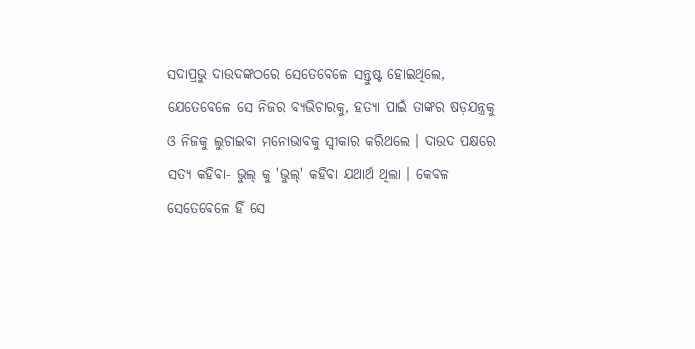ସଦାପ୍ରଭୁ ଦାଉଦଙ୍କଠରେ ସେତେବେଳେ ସନ୍ତୁଷ୍ଟ ହୋଇଥିଲେ, ଯେତେବେଳେ ସେ ନିଜର ବ୍ୟଭିଚାରକୁ, ହତ୍ୟା ପାଇଁ ତାଙ୍କର ଷଡ଼ଯନ୍ତ୍ରକୁ ଓ ନିଜକୁ ଲୁଚାଇବା ମନୋଭାବକୁ ସ୍ଵୀକାର କରିଥଲେ । ଦାଉଦ ପକ୍ଷରେ ସତ୍ୟ କହିବା- ଭୁଲ୍ କୁ 'ଭୁଲ୍' କହିବା ଯଥାର୍ଥ ଥିଲା । କେବଳ ସେତେବେଳେ ହିଁ ସେ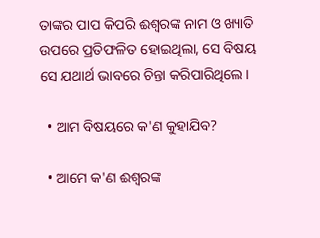ତାଙ୍କର ପାପ କିପରି ଈଶ୍ଵରଙ୍କ ନାମ ଓ ଖ୍ୟାତି ଉପରେ ପ୍ରତିଫଳିତ ହୋଇଥିଲା, ସେ ବିଷୟ ସେ ଯଥାର୍ଥ ଭାବରେ ଚିନ୍ତା କରିପାରିଥିଲେ।

  • ଆମ ବିଷୟରେ କ'ଣ କୁହାଯିବ?

  • ଆମେ କ'ଣ ଈଶ୍ଵରଙ୍କ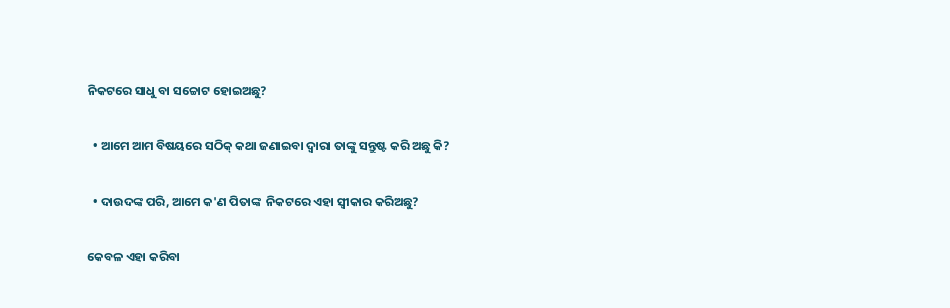ନିକଟରେ ସାଧୁ ବା ସଚ୍ଚୋଟ ହୋଇଅଛୁ?

  • ଆମେ ଆମ ବିଷୟରେ ସଠିକ୍ କଥା ଜଣାଇବା ଦ୍ଵାରା ତାଙ୍କୁ ସନ୍ତୁଷ୍ଟ କରି ଅଛୁ କି?

  • ଦାଉଦଙ୍କ ପରି, ଆମେ କ'ଣ ପିତାଙ୍କ  ନିକଟରେ ଏହା ସ୍ବୀକାର କରିଅଛୁ?

କେବଳ ଏହା କରିବା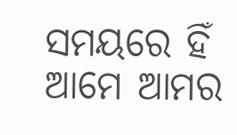ସମୟରେ ହିଁ ଆମେ ଆମର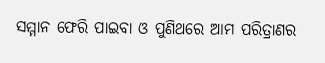ସମ୍ମାନ ଫେରି ପାଇବା ଓ ପୁଣିଥରେ ଆମ ପରିତ୍ରାଣର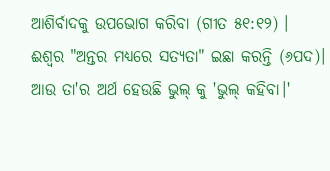ଆଶିର୍ବାଦକୁ ଉପଭୋଗ କରିବା (ଗୀତ ୫୧:୧୨) । ଈଶ୍ଵର "ଅନ୍ତର ମଧ୍ୟରେ ସତ୍ୟତା" ଇଛା କରନ୍ତି (୬ପଦ)। ଆଉ ତା'ର ଅର୍ଥ ହେଉଛି ଭୁଲ୍ କୁ 'ଭୁଲ୍ କହିବା।'